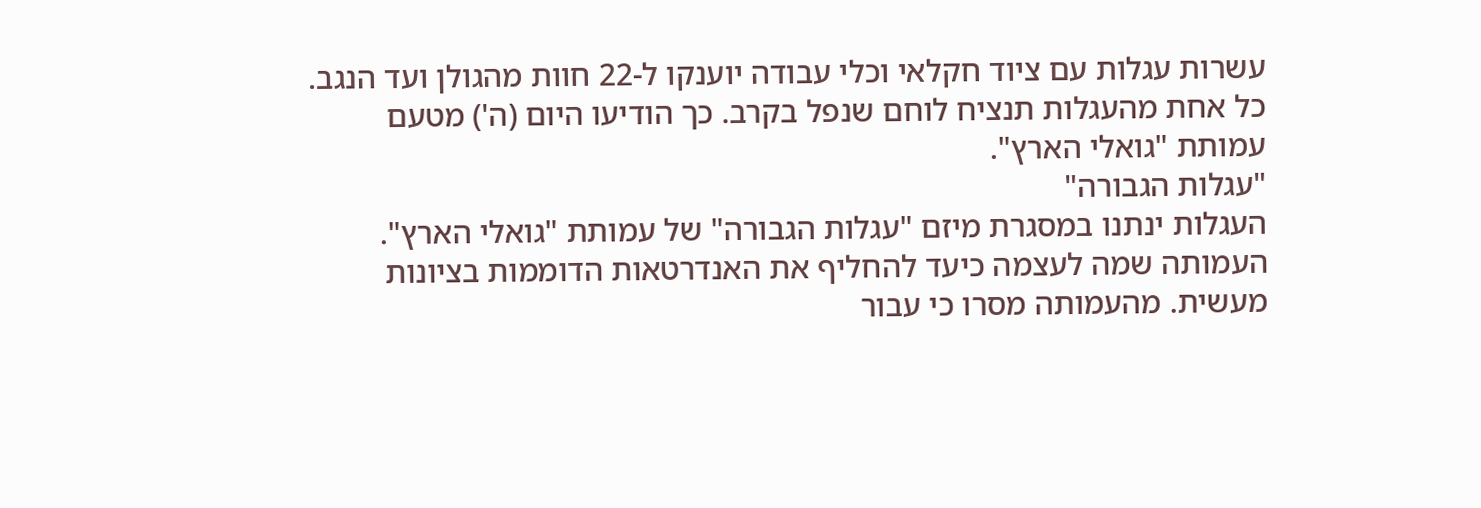עשרות עגלות עם ציוד חקלאי וכלי עבודה יוענקו ל-22 חוות מהגולן ועד הנגב. כל אחת מהעגלות תנציח לוחם שנפל בקרב. כך הודיעו היום (ה') מטעם עמותת "גואלי הארץ".
"עגלות הגבורה"
העגלות ינתנו במסגרת מיזם "עגלות הגבורה" של עמותת "גואלי הארץ". העמותה שמה לעצמה כיעד להחליף את האנדרטאות הדוממות בציונות מעשית. מהעמותה מסרו כי עבור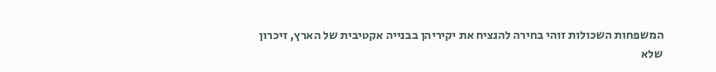המשפחות השכולות זוהי בחירה להנציח את יקיריהן בבנייה אקטיבית של הארץ, זיכרון שלא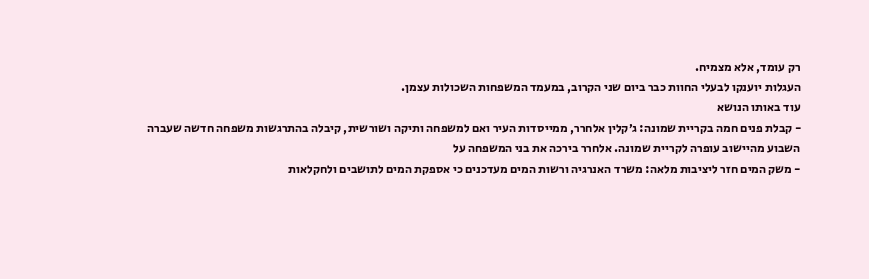רק עומד, אלא מצמיח.
העגלות יוענקו לבעלי החוות כבר ביום שני הקרוב, במעמד המשפחות השכולות עצמן.
עוד באותו הנושא
- קבלת פנים חמה בקריית שמונה: ג׳קלין אלחרר, ממייסדות העיר ואם למשפחה ותיקה ושורשית, קיבלה בהתרגשות משפחה חדשה שעברה השבוע מהיישוב עופרה לקריית שמונה. אלחרר בירכה את בני המשפחה על
- משק המים חזר ליציבות מלאה: משרד האנרגיה ורשות המים מעדכנים כי אספקת המים לתושבים ולחקלאות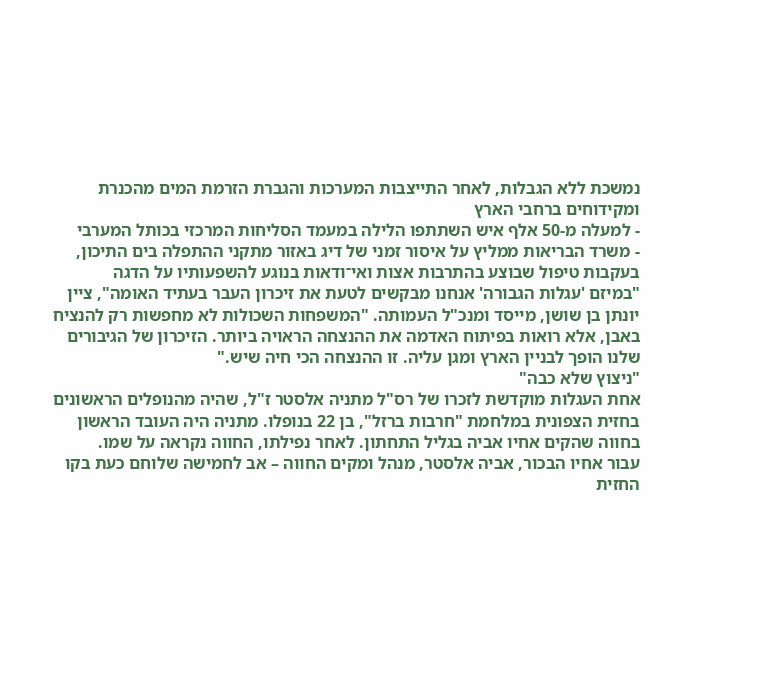נמשכת ללא הגבלות, לאחר התייצבות המערכות והגברת הזרמת המים מהכנרת ומקידוחים ברחבי הארץ
- למעלה מ-50 אלף איש השתתפו הלילה במעמד הסליחות המרכזי בכותל המערבי
- משרד הבריאות ממליץ על איסור זמני של דיג באזור מתקני ההתפלה בים התיכון, בעקבות טיפול שבוצע בהתרבות אצות ואי־ודאות בנוגע להשפעותיו על הדגה
"במיזם 'עגלות הגבורה' אנחנו מבקשים לטעת את זיכרון העבר בעתיד האומה", ציין יונתן בן שושן, מייסד ומנכ"ל העמותה. "המשפחות השכולות לא מחפשות רק להנציח באבן, אלא רואות בפיתוח האדמה את ההנצחה הראויה ביותר. הזיכרון של הגיבורים שלנו הופך לבניין הארץ ומגן עליה. זו ההנצחה הכי חיה שיש."
"ניצוץ שלא כבה"
אחת העגלות מוקדשת לזכרו של רס"ל מתניה אלסטר ז"ל, שהיה מהנופלים הראשונים בחזית הצפונית במלחמת "חרבות ברזל", בן 22 בנופלו. מתניה היה העובד הראשון בחווה שהקים אחיו אביה בגליל התחתון. לאחר נפילתו, החווה נקראה על שמו.
עבור אחיו הבכור, אביה אלסטר, מנהל ומקים החווה – אב לחמישה שלוחם כעת בקו החזית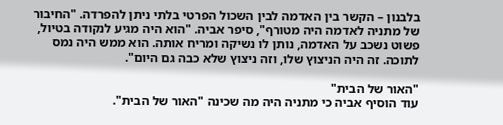בלבנון – הקשר בין האדמה לבין השכול הפרטי בלתי ניתן להפרדה. "החיבור של מתניה לאדמה היה מטורף", סיפר אביה. "הוא היה מגיע לנקודה בטיול, פשוט נשכב על האדמה, נותן לו נשיקה ומריח אותה. הוא ממש היה נמס לתוכה. זה היה הניצוץ שלו, וזה ניצוץ שלא כבה גם היום".

"האור של הבית"
עוד הוסיף אביה כי מתניה היה מה שכינה "האור של הבית".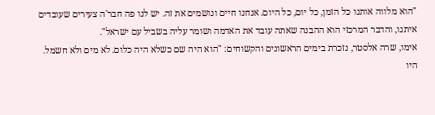"הוא מלווה אותנו כל הזמן, כל יום, כל היום. אנחנו חיים ונושמים את זה. יש לנו פה חבר'ה צעירים שעובדים איתנו, והדבר המרכזי הוא ההבנה שאתה עובד את האדמה ושומר עליה בשביל עם ישראל".
אימו, שרה אלסטר, נזכרת בימים הראשונים והקשוחים: "הוא היה שם כשלא היה כלום. לא מים ולא חשמל. היו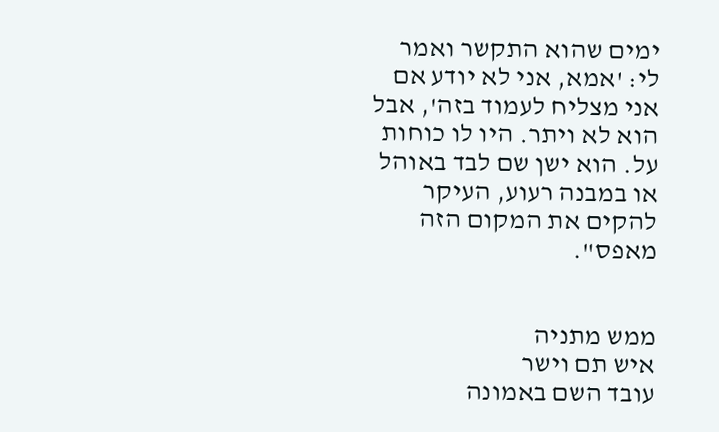ימים שהוא התקשר ואמר לי: 'אמא, אני לא יודע אם אני מצליח לעמוד בזה', אבל הוא לא ויתר. היו לו כוחות על. הוא ישן שם לבד באוהל או במבנה רעוע, העיקר להקים את המקום הזה מאפס".


ממש מתניה
איש תם וישר
עובד השם באמונה